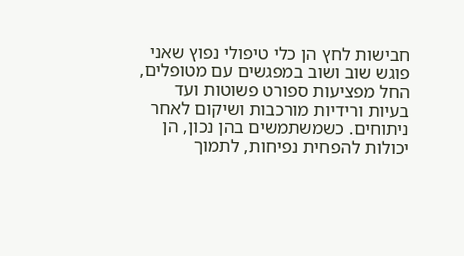חבישות לחץ הן כלי טיפולי נפוץ שאני פוגש שוב ושוב במפגשים עם מטופלים, החל מפציעות ספורט פשוטות ועד בעיות ורידיות מורכבות ושיקום לאחר ניתוחים. כשמשתמשים בהן נכון, הן יכולות להפחית נפיחות, לתמוך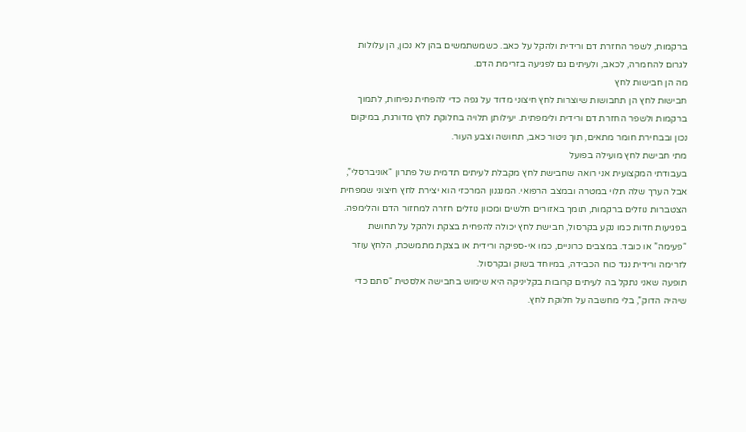ברקמות, לשפר החזרת דם ורידית ולהקל על כאב. כשמשתמשים בהן לא נכון, הן עלולות לגרום להחמרה, לכאב, ולעיתים גם לפגיעה בזרימת הדם.
מה הן חבישות לחץ
חבישות לחץ הן תחבושות שיוצרות לחץ חיצוני מדוד על גפה כדי להפחית נפיחות, לתמוך ברקמות ולשפר החזרת דם ורידית ולימפתית. יעילותן תלויה בחלוקת לחץ מדורגת, במיקום נכון ובבחירת חומר מתאים, תוך ניטור כאב, תחושה וצבע העור.
מתי חבישת לחץ מועילה בפועל
בעבודתי המקצועית אני רואה שחבישת לחץ מקבלת לעיתים תדמית של פתרון “אוניברסלי”, אבל הערך שלה תלוי במטרה ובמצב הרפואי. המנגנון המרכזי הוא יצירת לחץ חיצוני שמפחית הצטברות נוזלים ברקמות, תומך באזורים חלשים ומכוון נוזלים חזרה למחזור הדם והלימפה.
בפגיעות חדות כמו נקע בקרסול, חבישת לחץ יכולה להפחית בצקת ולהקל על תחושת “פעימה” או כובד. במצבים כרוניים, כמו אי-ספיקה ורידית או בצקת מתמשכת, הלחץ עוזר לזרימה ורידית נגד כוח הכבידה, במיוחד בשוק ובקרסול.
תופעה שאני נתקל בה לעיתים קרובות בקליניקה היא שימוש בחבישה אלסטית “סתם כדי שיהיה הדוק”, בלי מחשבה על חלוקת לחץ.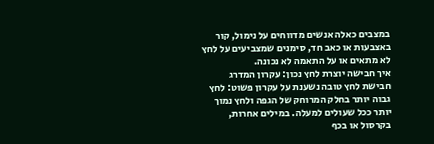במצבים כאלה אנשים מדווחים על נימול, קור באצבעות או כאב חד, סימנים שמצביעים על לחץ לא מתאים או על התאמה לא נכונה.
איך חבישה יוצרת לחץ נכון: עקרון המדרג
חבישת לחץ טובה נשענת על עקרון פשוט: לחץ גבוה יותר בחלק המרוחק של הגפה ולחץ נמוך יותר ככל שעולים למעלה. במילים אחרות, בקרסול או בכף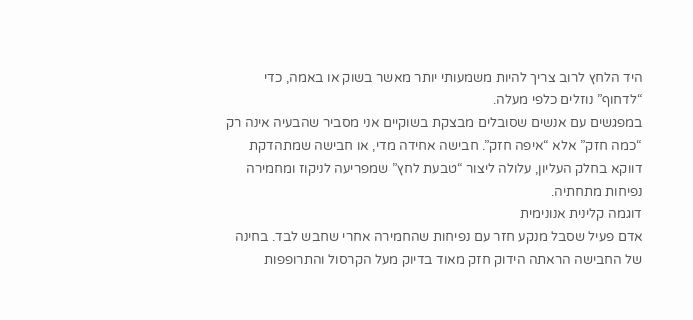היד הלחץ לרוב צריך להיות משמעותי יותר מאשר בשוק או באמה, כדי “לדחוף” נוזלים כלפי מעלה.
במפגשים עם אנשים שסובלים מבצקת בשוקיים אני מסביר שהבעיה אינה רק “כמה חזק” אלא “איפה חזק”. חבישה אחידה מדי, או חבישה שמתהדקת דווקא בחלק העליון, עלולה ליצור “טבעת לחץ” שמפריעה לניקוז ומחמירה נפיחות מתחתיה.
דוגמה קלינית אנונימית
אדם פעיל שסבל מנקע חזר עם נפיחות שהחמירה אחרי שחבש לבד. בחינה של החבישה הראתה הידוק חזק מאוד בדיוק מעל הקרסול והתרופפות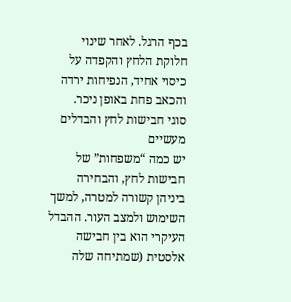בכף הרגל. לאחר שינוי חלוקת הלחץ והקפדה על כיסוי אחיד, הנפיחות ירדה והכאב פחת באופן ניכר.
סוגי חבישות לחץ והבדלים מעשיים
יש כמה “משפחות” של חבישות לחץ, והבחירה ביניהן קשורה למטרה, למשך השימוש ולמצב העור. ההבדל העיקרי הוא בין חבישה אלסטית (שמתיחה שלה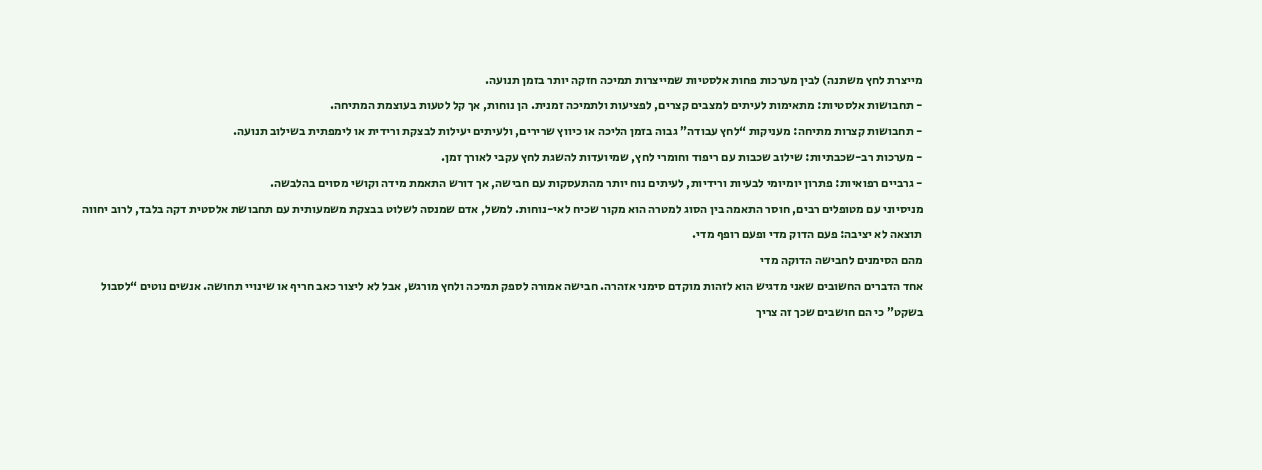מייצרת לחץ משתנה) לבין מערכות פחות אלסטיות שמייצרות תמיכה חזקה יותר בזמן תנועה.
- תחבושות אלסטיות: מתאימות לעיתים למצבים קצרים, לפציעות ולתמיכה זמנית. הן נוחות, אך קל לטעות בעוצמת המתיחה.
- תחבושות קצרות מתיחה: מעניקות “לחץ עבודה” גבוה בזמן הליכה או כיווץ שרירים, ולעיתים יעילות לבצקת ורידית או לימפתית בשילוב תנועה.
- מערכות רב-שכבתיות: שילוב שכבות עם ריפוד וחומרי לחץ, שמיועדות להשגת לחץ עקבי לאורך זמן.
- גרביים רפואיות: פתרון יומיומי לבעיות ורידיות, לעיתים נוח יותר מהתעסקות עם חבישה, אך דורש התאמת מידה וקושי מסוים בהלבשה.
מניסיוני עם מטופלים רבים, חוסר התאמה בין הסוג למטרה הוא מקור שכיח לאי-נוחות. למשל, אדם שמנסה לשלוט בבצקת משמעותית עם תחבושת אלסטית דקה בלבד, לרוב יחווה תוצאה לא יציבה: פעם הדוק מדי ופעם רופף מדי.
מהם הסימנים לחבישה הדוקה מדי
אחד הדברים החשובים שאני מדגיש הוא לזהות מוקדם סימני אזהרה. חבישה אמורה לספק תמיכה ולחץ מורגש, אבל לא ליצור כאב חריף או שינויי תחושה. אנשים נוטים “לסבול בשקט” כי הם חושבים שכך זה צריך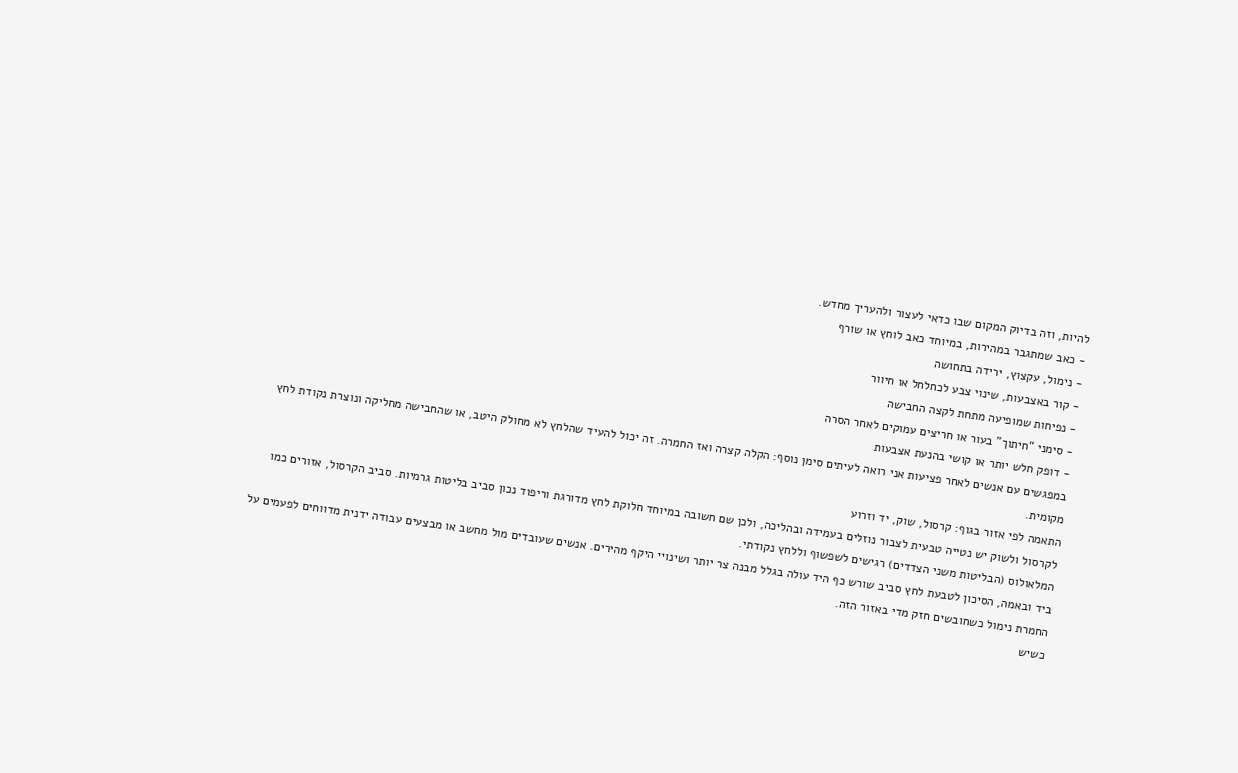להיות, וזה בדיוק המקום שבו כדאי לעצור ולהעריך מחדש.
- כאב שמתגבר במהירות, במיוחד כאב לוחץ או שורף
- נימול, עקצוץ, ירידה בתחושה
- קור באצבעות, שינוי צבע לכחלחל או חיוור
- נפיחות שמופיעה מתחת לקצה החבישה
- סימני “חיתוך” בעור או חריצים עמוקים לאחר הסרה
- דופק חלש יותר או קושי בהנעת אצבעות
במפגשים עם אנשים לאחר פציעות אני רואה לעיתים סימן נוסף: הקלה קצרה ואז החמרה. זה יכול להעיד שהלחץ לא מחולק היטב, או שהחבישה מחליקה ונוצרת נקודת לחץ מקומית.
התאמה לפי אזור בגוף: קרסול, שוק, יד וזרוע
לקרסול ולשוק יש נטייה טבעית לצבור נוזלים בעמידה ובהליכה, ולכן שם חשובה במיוחד חלוקת לחץ מדורגת וריפוד נכון סביב בליטות גרמיות. סביב הקרסול, אזורים כמו המלאולוס (הבליטות משני הצדדים) רגישים לשפשוף וללחץ נקודתי.
ביד ובאמה, הסיכון לטבעת לחץ סביב שורש כף היד עולה בגלל מבנה צר יותר ושינויי היקף מהירים. אנשים שעובדים מול מחשב או מבצעים עבודה ידנית מדווחים לפעמים על החמרת נימול כשחובשים חזק מדי באזור הזה.
כשיש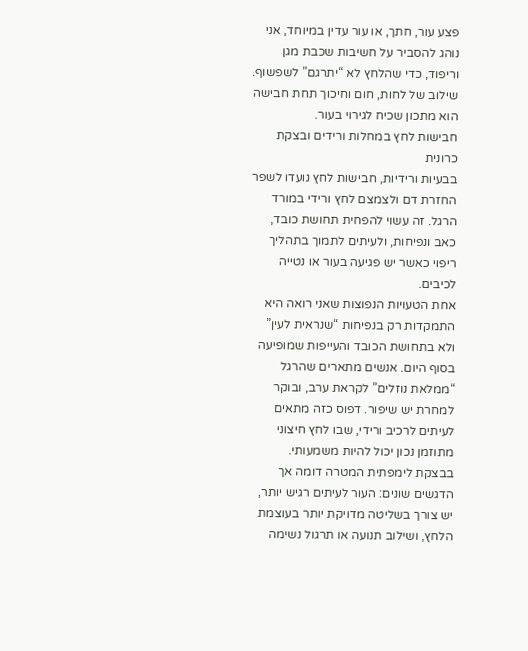פצע עור, חתך, או עור עדין במיוחד, אני נוהג להסביר על חשיבות שכבת מגן וריפוד, כדי שהלחץ לא “יתרגם” לשפשוף. שילוב של לחות, חום וחיכוך תחת חבישה הוא מתכון שכיח לגירוי בעור.
חבישות לחץ במחלות ורידים ובצקת כרונית
בבעיות ורידיות, חבישות לחץ נועדו לשפר החזרת דם ולצמצם לחץ ורידי במורד הרגל. זה עשוי להפחית תחושת כובד, כאב ונפיחות, ולעיתים לתמוך בתהליך ריפוי כאשר יש פגיעה בעור או נטייה לכיבים.
אחת הטעויות הנפוצות שאני רואה היא התמקדות רק בנפיחות “שנראית לעין” ולא בתחושת הכובד והעייפות שמופיעה בסוף היום. אנשים מתארים שהרגל “ממלאת נוזלים” לקראת ערב, ובוקר למחרת יש שיפור. דפוס כזה מתאים לעיתים לרכיב ורידי, שבו לחץ חיצוני מתוזמן נכון יכול להיות משמעותי.
בבצקת לימפתית המטרה דומה אך הדגשים שונים: העור לעיתים רגיש יותר, יש צורך בשליטה מדויקת יותר בעוצמת הלחץ, ושילוב תנועה או תרגול נשימה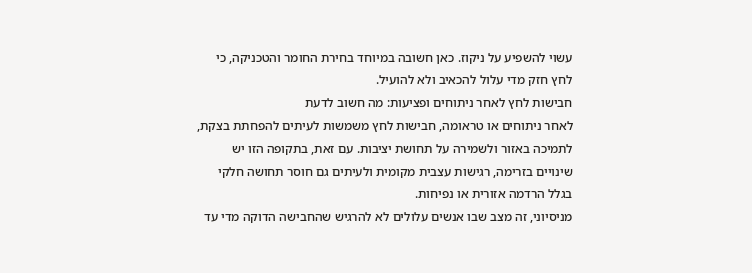עשוי להשפיע על ניקוז. כאן חשובה במיוחד בחירת החומר והטכניקה, כי לחץ חזק מדי עלול להכאיב ולא להועיל.
חבישות לחץ לאחר ניתוחים ופציעות: מה חשוב לדעת
לאחר ניתוחים או טראומה, חבישות לחץ משמשות לעיתים להפחתת בצקת, לתמיכה באזור ולשמירה על תחושת יציבות. עם זאת, בתקופה הזו יש שינויים בזרימה, רגישות עצבית מקומית ולעיתים גם חוסר תחושה חלקי בגלל הרדמה אזורית או נפיחות.
מניסיוני, זה מצב שבו אנשים עלולים לא להרגיש שהחבישה הדוקה מדי עד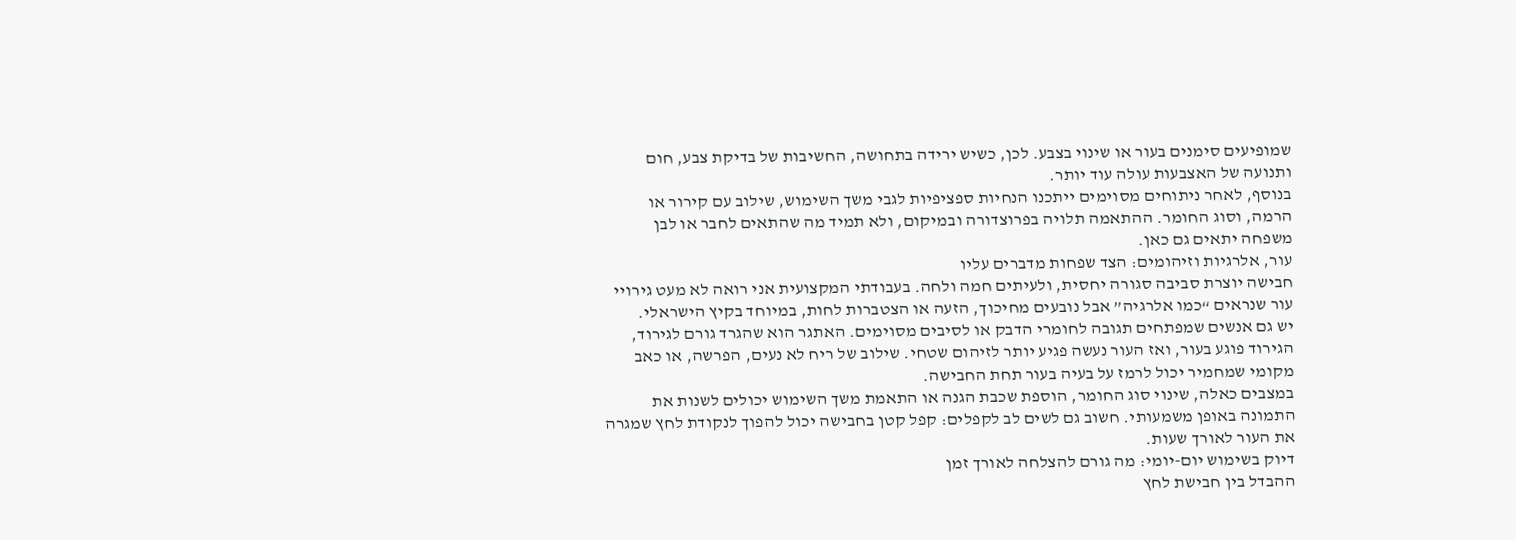שמופיעים סימנים בעור או שינוי בצבע. לכן, כשיש ירידה בתחושה, החשיבות של בדיקת צבע, חום ותנועה של האצבעות עולה עוד יותר.
בנוסף, לאחר ניתוחים מסוימים ייתכנו הנחיות ספציפיות לגבי משך השימוש, שילוב עם קירור או הרמה, וסוג החומר. ההתאמה תלויה בפרוצדורה ובמיקום, ולא תמיד מה שהתאים לחבר או לבן משפחה יתאים גם כאן.
עור, אלרגיות וזיהומים: הצד שפחות מדברים עליו
חבישה יוצרת סביבה סגורה יחסית, ולעיתים חמה ולחה. בעבודתי המקצועית אני רואה לא מעט גירויי עור שנראים “כמו אלרגיה” אבל נובעים מחיכוך, הזעה או הצטברות לחות, במיוחד בקיץ הישראלי.
יש גם אנשים שמפתחים תגובה לחומרי הדבק או לסיבים מסוימים. האתגר הוא שהגרד גורם לגירוד, הגירוד פוגע בעור, ואז העור נעשה פגיע יותר לזיהום שטחי. שילוב של ריח לא נעים, הפרשה, או כאב מקומי שמחמיר יכול לרמז על בעיה בעור תחת החבישה.
במצבים כאלה, שינוי סוג החומר, הוספת שכבת הגנה או התאמת משך השימוש יכולים לשנות את התמונה באופן משמעותי. חשוב גם לשים לב לקפלים: קפל קטן בחבישה יכול להפוך לנקודת לחץ שמגרה את העור לאורך שעות.
דיוק בשימוש יום-יומי: מה גורם להצלחה לאורך זמן
ההבדל בין חבישת לחץ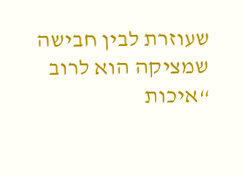שעוזרת לבין חבישה שמציקה הוא לרוב “איכות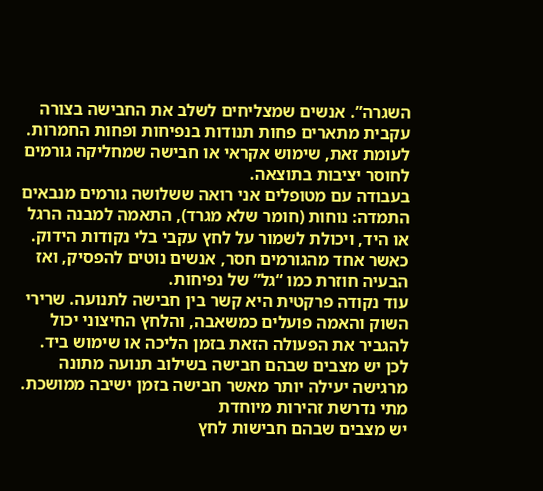השגרה”. אנשים שמצליחים לשלב את החבישה בצורה עקבית מתארים פחות תנודות בנפיחות ופחות החמרות. לעומת זאת, שימוש אקראי או חבישה שמחליקה גורמים לחוסר יציבות בתוצאה.
בעבודה עם מטופלים אני רואה ששלושה גורמים מנבאים התמדה: נוחות (חומר שלא מגרד), התאמה למבנה הרגל או היד, ויכולת לשמור על לחץ עקבי בלי נקודות הידוק. כאשר אחד מהגורמים חסר, אנשים נוטים להפסיק, ואז הבעיה חוזרת כמו “גל” של נפיחות.
עוד נקודה פרקטית היא קשר בין חבישה לתנועה. שרירי השוק והאמה פועלים כמשאבה, והלחץ החיצוני יכול להגביר את הפעולה הזאת בזמן הליכה או שימוש ביד. לכן יש מצבים שבהם חבישה בשילוב תנועה מתונה מרגישה יעילה יותר מאשר חבישה בזמן ישיבה ממושכת.
מתי נדרשת זהירות מיוחדת
יש מצבים שבהם חבישות לחץ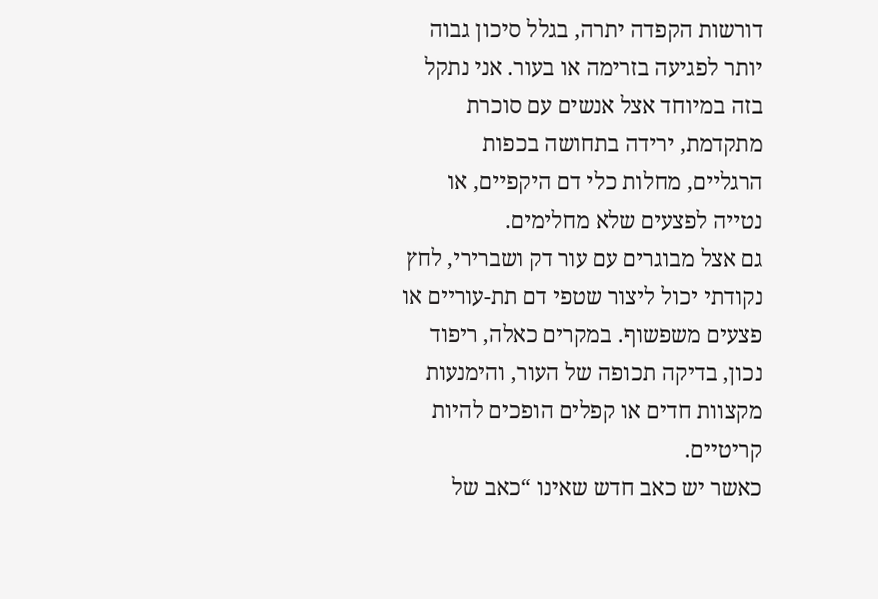דורשות הקפדה יתרה, בגלל סיכון גבוה יותר לפגיעה בזרימה או בעור. אני נתקל בזה במיוחד אצל אנשים עם סוכרת מתקדמת, ירידה בתחושה בכפות הרגליים, מחלות כלי דם היקפיים, או נטייה לפצעים שלא מחלימים.
גם אצל מבוגרים עם עור דק ושברירי, לחץ נקודתי יכול ליצור שטפי דם תת-עוריים או פצעים משפשוף. במקרים כאלה, ריפוד נכון, בדיקה תכופה של העור, והימנעות מקצוות חדים או קפלים הופכים להיות קריטיים.
כאשר יש כאב חדש שאינו “כאב של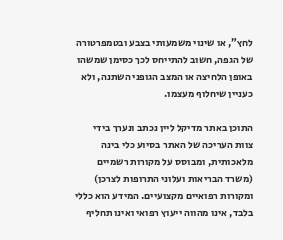לחץ”, או שינוי משמעותי בצבע ובטמפרטורה של הגפה, חשוב להתייחס לכך כסימן שמשהו באופן הלחיצה או המצב הגופני השתנה, ולא כעניין שיחלוף מעצמו.

התוכן באתר מדיקל ליין נכתב ונערך בידי צוות העריכה של האתר בסיוע כלי בינה מלאכותית, ומבוסס על מקורות רשמיים (משרד הבריאות ועלוני התרופות לצרכן) ומקורות רפואיים מקצועיים. המידע הוא כללי בלבד, אינו מהווה ייעוץ רפואי ואינו תחליף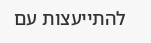להתייעצות עם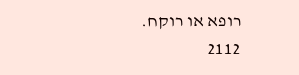רופא או רוקח.
2112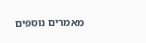מאמרים נוספים